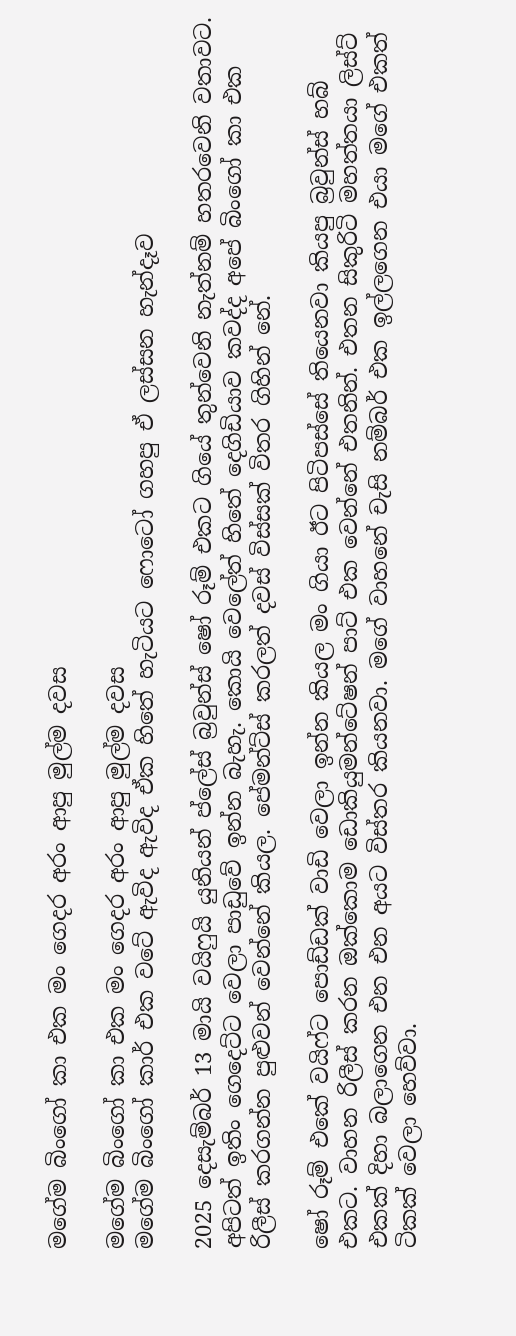මගේම බිංගෝ කා එක මං ගෙදර අරං ආපු මුල්ම දවස

මගේම බිංගෝ කා එක මං ගෙදර අරං ආපු මුල්ම දවස
මගේම බිංගෝ කාර් එක වටේ ඇවිද ඇවිද ඒක හිතේ හැටියට ෆොටෝ ගහපු ඒ ලස්සන හැන්දෑව

2025 දෙසැම්බර් 13 මායි වයිෆුයි යුනියන් ප්ලේස් බ්‍රවුන්ස් ෂෝ රූම් එකට ගියේ තුන්වෙනි නැත්නම් හතරවෙනි වතාවට. අපිටත් ඉතිං ගෙදෙට්ට වෙලා පාඩුවේ ඉන්න බැහැ. කොයි වෙලේත් හිතේ දෙගිඩියාව කවද්ද අපේ බිංගෝ කා එක රිලීස් කරගන්න පුළුවන් වෙන්නේ කියල. පේමන්ට්ස් කරලත් දවස් විස්සක් විතර ගිහින් නේ.

ෂෝ රූම් එකේ වයිෆ්ට පොඩ්ඩක් වාඩි වෙලා ඉන්න කියල මං ගියා ඊට පිටිපස්සේ තියෙනවා කියපු බ්‍රවුන්ස් හබ් එකට. වාහන රිලීස් කරන ඔක්කොම ඩොකියුමන්ටේෂන් පාට් එක වෙන්නේ එතනින්. එතන සිකුරිටි මහත්තයා ලිස්ට් එකක් දිහා බලාගෙන එන එන අයට විස්තර කියනවා. මගේ වාහනේ චැසි නම්බර් එක ඉල්ලගෙන එයා මගේ එකත් ටිකක් වෙලා හෙව්වා.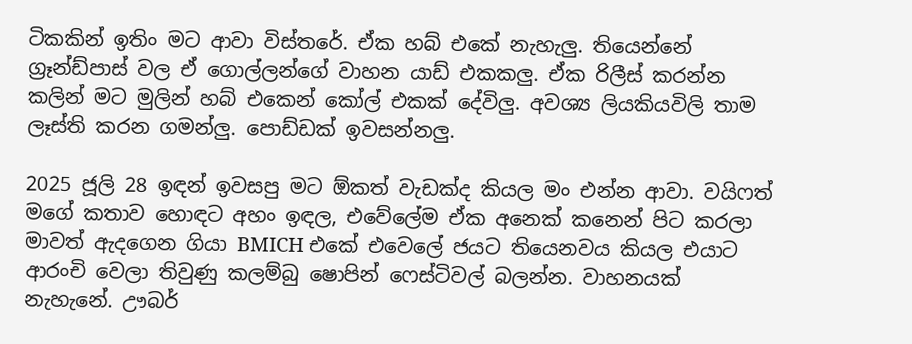ටිකකින් ඉතිං මට ආවා විස්තරේ. ඒක හබ් එකේ නැහැලු. තියෙන්නේ ග්‍රෑන්ඩ්පාස් වල ඒ ගොල්ලන්ගේ වාහන යාඩ් එකකලු. ඒක රිලීස් කරන්න කලින් මට මුලින් හබ් එකෙන් කෝල් එකක් දේවිලු. අවශ්‍ය ලියකියවිලි තාම ලෑස්ති කරන ගමන්ලු. පොඩ්ඩක් ඉවසන්නලු.

2025 ජූලි 28 ඉඳන් ඉවසපු මට ඕකත් වැඩක්ද කියල මං එන්න ආවා. වයිෆත් මගේ කතාව හොඳට අහං ඉඳල, එවේලේම ඒක අනෙක් කනෙන් පිට කරලා මාවත් ඇදගෙන ගියා BMICH එකේ එවෙලේ ජයට තියෙනවය කියල එයාට ආරංචි වෙලා තිවුණු කලම්බු ෂොපින් ෆෙස්ටිවල් බලන්න. වාහනයක් නැහැනේ. ඌබර්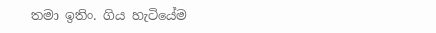තමා ඉතිං. ගිය හැටියේම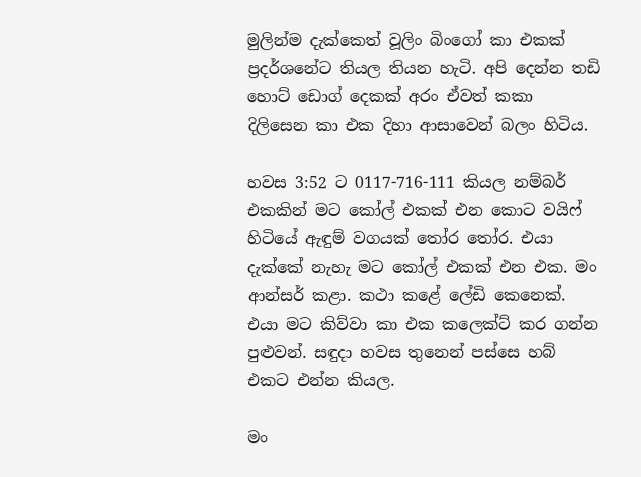මුලින්ම දැක්කෙත් වූලිං බිංගෝ කා එකක් ප්‍රදර්ශනේට තියල තියන හැටි. අපි දෙන්න තඩි හොට් ඩොග් දෙකක් අරං ඒවත් කකා දිලිසෙන කා එක දිහා ආසාවෙන් බලං හිටිය.

හවස 3:52 ට 0117-716-111 කියල නම්බර් එකකින් මට කෝල් එකක් එන කොට වයිෆ් හිටියේ ඇඳුම් වගයක් තෝර තෝර. එයා දැක්කේ නැහැ මට කෝල් එකක් එන එක. මං ආන්සර් කළා. කථා කළේ ලේඩි කෙනෙක්. එයා මට කිව්වා කා එක කලෙක්ට් කර ගන්න පුළුවන්. සඳුදා හවස තුනෙන් පස්සෙ හබ් එකට එන්න කියල.

මං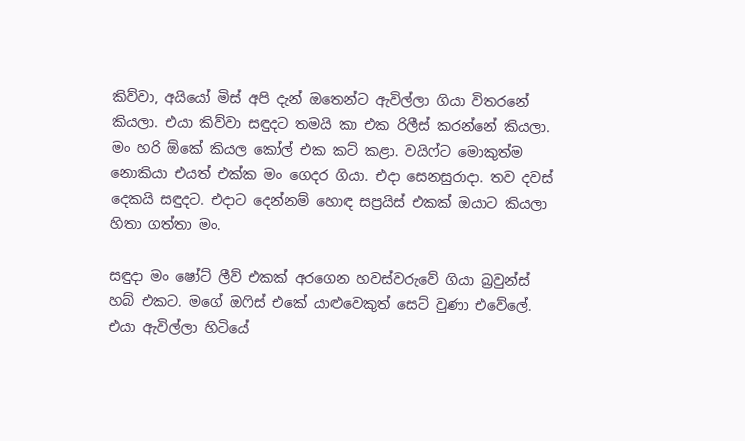කිව්වා, අයියෝ මිස් අපි දැන් ඔතෙන්ට ඇවිල්ලා ගියා විතරනේ කියලා. එයා කිව්වා සඳුදට තමයි කා එක රිලීස් කරන්නේ කියලා. මං හරි ඕකේ කියල කෝල් එක කට් කළා. වයිෆ්ට මොකුත්ම නොකියා එයත් එක්ක මං ගෙදර ගියා. එදා සෙනසුරාදා. තව දවස් දෙකයි සඳුදට. එදාට දෙන්නම් හොඳ සප්‍රයිස් එකක් ඔයාට කියලා හිතා ගත්තා මං.

සඳුදා මං ෂෝට් ලීව් එකක් අරගෙන හවස්වරුවේ ගියා බ්‍රවුන්ස් හබ් එකට. මගේ ඔෆිස් එකේ යාළුවෙකුත් සෙට් වුණා එවේලේ. එයා ඇවිල්ලා හිටියේ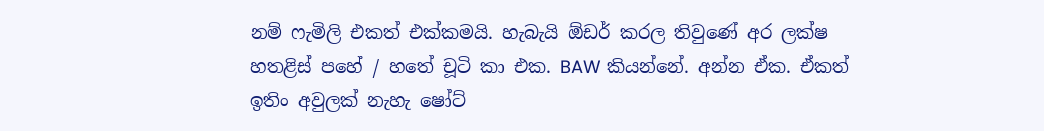නම් ෆැමිලි එකත් එක්කමයි. හැබැයි ඕඩර් කරල තිවුණේ අර ලක්ෂ හතළිස් පහේ / හතේ චූටි කා එක. BAW කියන්නේ. අන්න ඒක. ඒකත් ඉතිං අවුලක් නැහැ ෂෝට්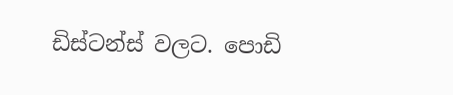ඩිස්ටන්ස් වලට. පොඩි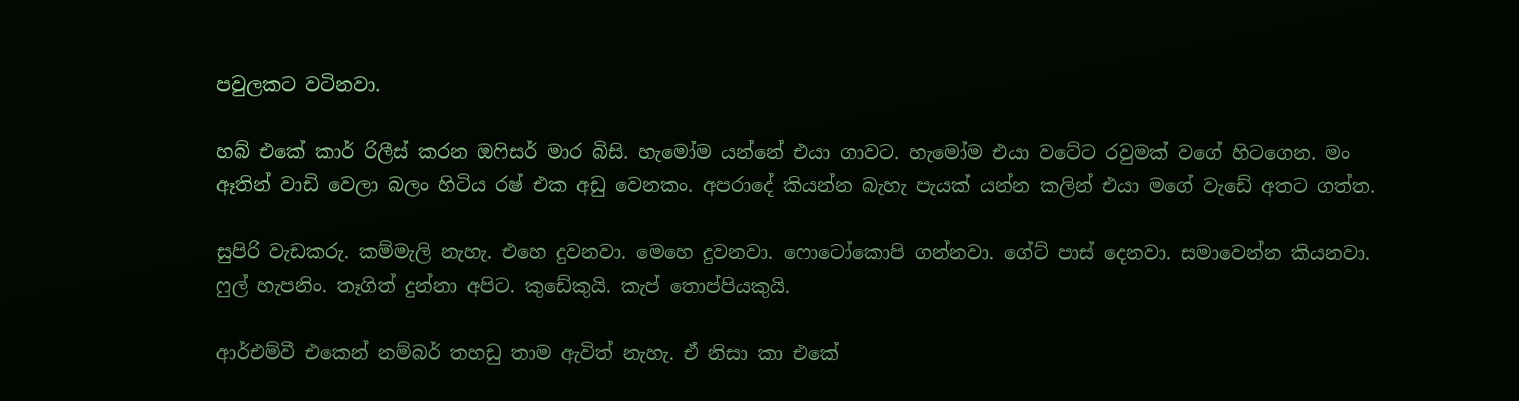පවුලකට වටිනවා.

හබ් එකේ කාර් රිලීස් කරන ඔෆිසර් මාර බිසි. හැමෝම යන්නේ එයා ගාවට. හැමෝම එයා වටේට රවුමක් වගේ හිටගෙන. මං ඈතින් වාඩි වෙලා බලං හිටිය රෂ් එක අඩු වෙනකං. අපරාදේ කියන්න බැහැ පැයක් යන්න කලින් එයා මගේ වැඩේ අතට ගත්ත.

සුපිරි වැඩකරු. කම්මැලි නැහැ. එහෙ දුවනවා. මෙහෙ දුවනවා. ෆොටෝකොපි ගන්නවා. ගේට් පාස් දෙනවා. සමාවෙන්න කියනවා. ෆුල් හැපනිං. තෑගිත් දුන්නා අපිට. කුඩේකුයි. කැප් තොප්පියකුයි.

ආර්එම්වී එකෙන් නම්බර් තහඩු තාම ඇවිත් නැහැ. ඒ නිසා කා එකේ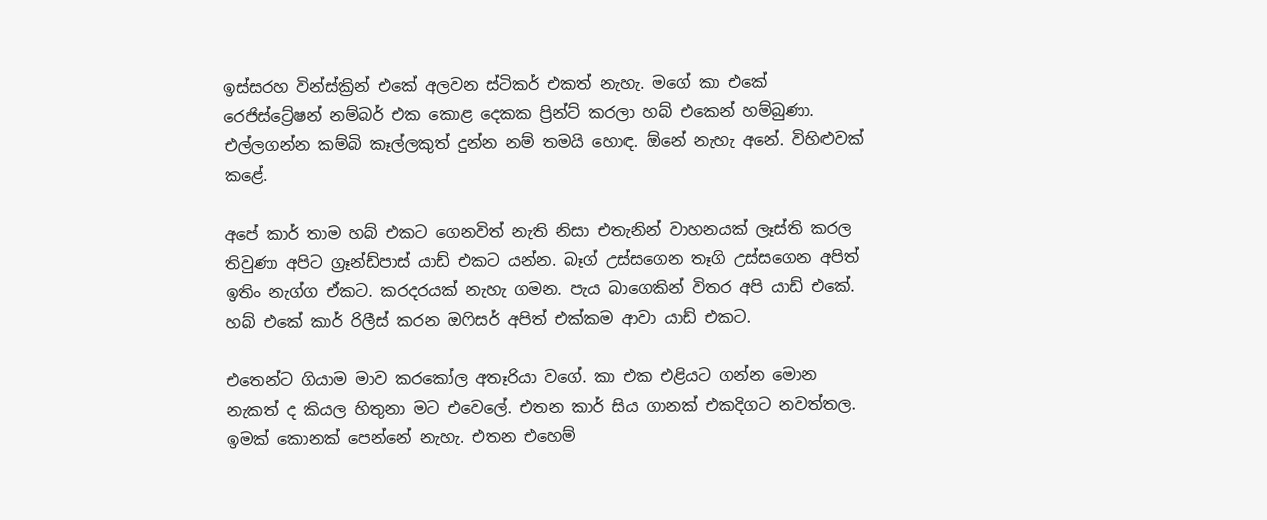ඉස්සරහ වින්ස්ක්‍රින් එකේ අලවන ස්ටිකර් එකත් නැහැ. මගේ කා එකේ රෙජිස්ට්‍රේෂන් නම්බර් එක කොළ දෙකක ප්‍රින්ට් කරලා හබ් එකෙන් හම්බුණා. එල්ලගන්න කම්බි කෑල්ලකුත් දුන්න නම් තමයි හොඳ. ඕනේ නැහැ අනේ. විහිළුවක් කළේ.

අපේ කාර් තාම හබ් එකට ගෙනවිත් නැති නිසා එතැනින් වාහනයක් ලෑස්ති කරල තිවුණා අපිට ග්‍රෑන්ඩ්පාස් යාඩ් එකට යන්න. බෑග් උස්සගෙන තෑගි උස්සගෙන අපිත් ඉතිං නැග්ග ඒකට. කරදරයක් නැහැ ගමන. පැය බාගෙකින් විතර අපි යාඩ් එකේ. හබ් එකේ කාර් රිලීස් කරන ඔෆිසර් අපිත් එක්කම ආවා යාඩ් එකට.

එතෙන්ට ගියාම මාව කරකෝල අතෑරියා වගේ. කා එක එළියට ගන්න මොන නැකත් ද කියල හිතුනා මට එවෙලේ. එතන කාර් සිය ගානක් එකදිගට නවත්තල. ඉමක් කොනක් පෙන්නේ නැහැ. එතන එහෙම්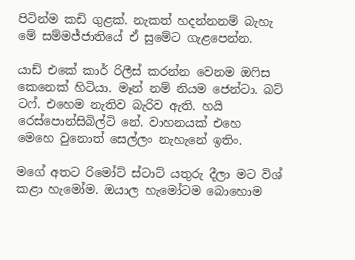පිටින්ම කඩි ගුළක්. නැකත් හදන්නනම් බැහැ මේ සම්මජ්ජාතියේ ඒ සුමේට ගැළපෙන්න.

යාඩ් එකේ කාර් රිලීස් කරන්න වෙනම ඔෆිස කෙනෙක් හිටියා. මෑන් නම් නියම ජෙන්ටා. බට් ටෆ්. එහෙම නැතිව බැරිව ඇති. හයි රෙස්පොන්සිබිල්ටි නේ. වාහනයක් එහෙ මෙහෙ වුනොත් සෙල්ලං නැහැනේ ඉතිං.

මගේ අතට රිමෝට් ස්ටාට් යතුරු දීලා මට විශ් කළා හැමෝම. ඔයාල හැමෝටම බොහොම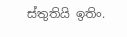ස්තුතියි ඉතිං.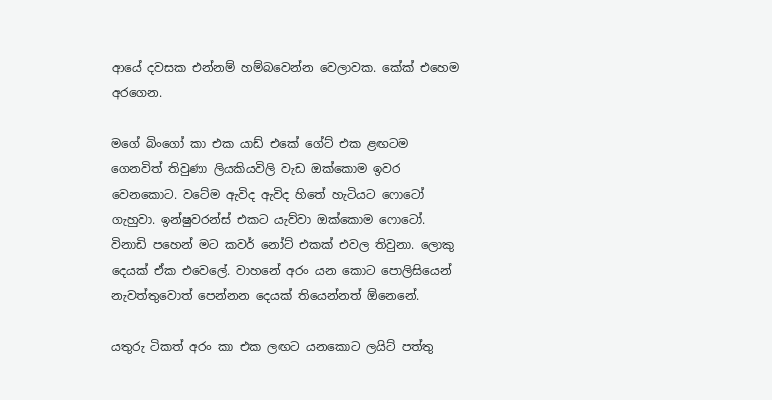ආයේ දවසක එන්නම් හම්බවෙන්න වෙලාවක. කේක් එහෙම අරගෙන.

මගේ බිංගෝ කා එක යාඩ් එකේ ගේට් එක ළඟටම ගෙනවිත් තිවුණා ලියකියවිලි වැඩ ඔක්කොම ඉවර වෙනකොට. වටේම ඇවිද ඇවිද හිතේ හැටියට ෆොටෝ ගැහුවා. ඉන්ෂුවරන්ස් එකට යැව්වා ඔක්කොම ෆොටෝ. විනාඩි පහෙන් මට කවර් නෝට් එකක් එවල තිවුනා. ලොකු දෙයක් ඒක එවෙලේ. වාහනේ අරං යන කොට පොලිසියෙන් නැවත්තුවොත් පෙන්නන දෙයක් තියෙන්නත් ඕනෙනේ.

යතුරු ටිකත් අරං කා එක ලඟට යනකොට ලයිට් පත්තු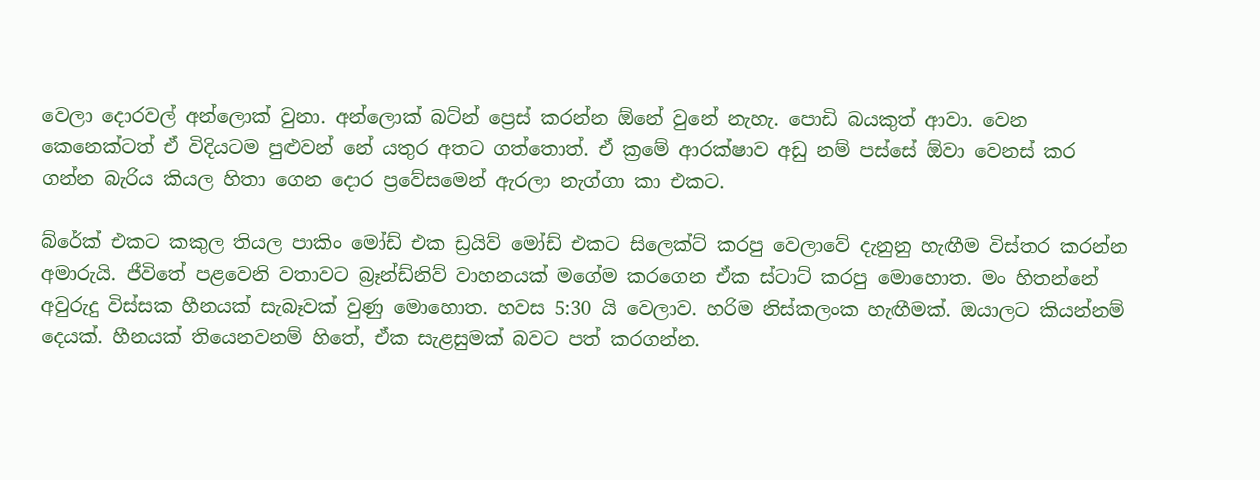වෙලා දොරවල් අන්ලොක් වුනා. අන්ලොක් බට්න් ප්‍රෙස් කරන්න ඕනේ වුනේ නැහැ. පොඩි බයකුත් ආවා. වෙන කෙනෙක්ටත් ඒ විදියටම පුළුවන් නේ යතුර අතට ගත්තොත්. ඒ ක්‍රමේ ආරක්ෂාව අඩු නම් පස්සේ ඕවා වෙනස් කර ගන්න බැරිය කියල හිතා ගෙන දොර ප්‍රවේසමෙන් ඇරලා නැග්ගා කා එකට.

බ්රේක් එකට කකුල තියල පාකිං මෝඩ් එක ඩ්‍රයිව් මෝඩ් එකට සිලෙක්ට් කරපු වෙලාවේ දැනුනු හැඟීම විස්තර කරන්න අමාරුයි. ජීවිතේ පළවෙනි වතාවට බ්‍රෑන්ඩ්නිව් වාහනයක් මගේම කරගෙන ඒක ස්ටාට් කරපු මොහොත. මං හිතන්නේ අවුරුදු විස්සක හීනයක් සැබෑවක් වුණු මොහොත. හවස 5:30 යි වෙලාව. හරිම නිස්කලංක හැඟීමක්. ඔයාලට කියන්නම් දෙයක්. හීනයක් තියෙනවනම් හිතේ, ඒක සැළසුමක් බවට පත් කරගන්න.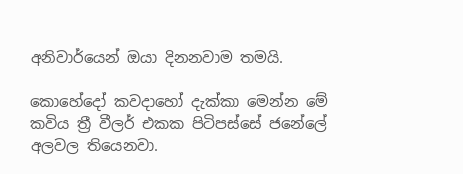අනිවාර්යෙන් ඔයා දිනනවාම තමයි.

කොහේදෝ කවදාහෝ දැක්කා මෙන්න මේ කවිය ත්‍රී වීලර් එකක පිටිපස්සේ ජනේලේ අලවල තියෙනවා.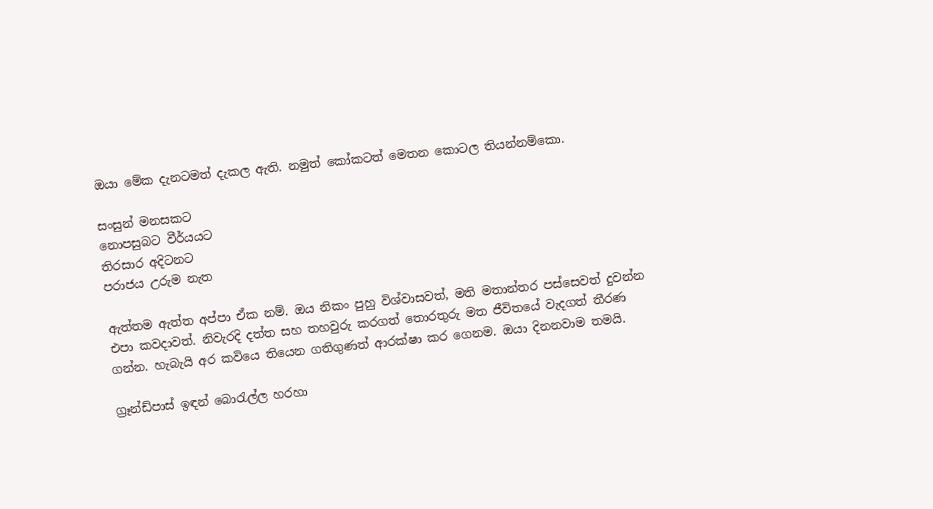ඔයා මේක දැනටමත් දැකල ඇති. නමුත් කෝකටත් මෙතන කොටල තියන්නම්කො.

සංසුන් මනසකට
නොපසුබට වීර්යයට
තිරසාර අදිටනට
පරාජය උරුම නැත

ඇත්තම ඇත්ත අප්පා ඒක නම්. ඔය නිකං පුහු විශ්වාසවත්, මති මතාන්තර පස්සෙවත් දුවන්න එපා කවදාවත්. නිවැරදි දත්ත සහ තහවුරු කරගත් තොරතුරු මත ජීවිතයේ වැදගත් තීරණ ගන්න. හැබැයි අර කවියෙ තියෙන ගතිගුණත් ආරක්ෂා කර ගෙනම. ඔයා දිනනවාම තමයි.

ග්‍රෑන්ඩ්පාස් ඉඳන් බොරැල්ල හරහා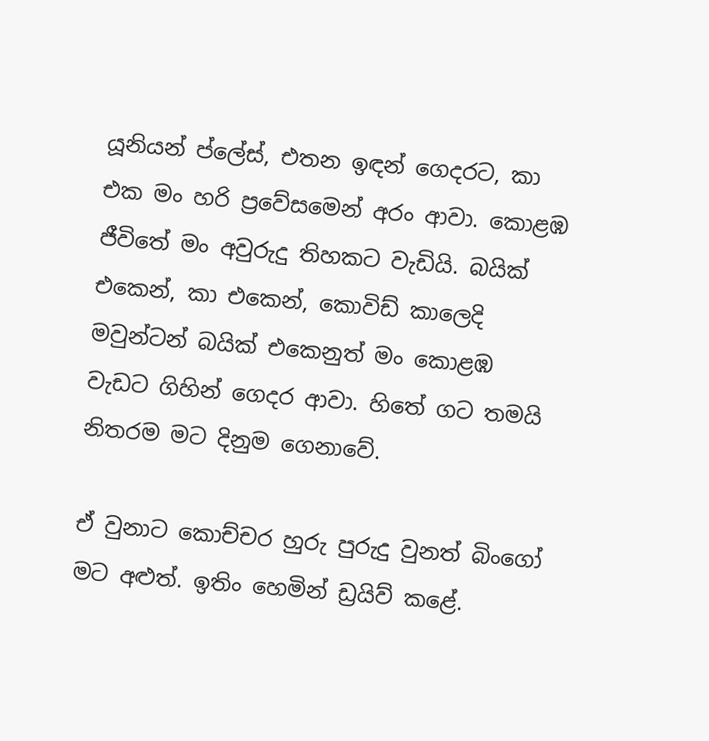යූනියන් ප්ලේස්, එතන ඉඳන් ගෙදරට, කා එක මං හරි ප්‍රවේසමෙන් අරං ආවා. කොළඹ ජීවිතේ මං අවුරුදු තිහකට වැඩියි. බයික් එකෙන්, කා එකෙන්, කොවිඩ් කාලෙදි මවුන්ටන් බයික් එකෙනුත් මං කොළඹ වැඩට ගිහින් ගෙදර ආවා. හිතේ ගට තමයි නිතරම මට දිනුම ගෙනාවේ.

ඒ වුනාට කොච්චර හුරු පුරුදු වුනත් බිංගෝ මට අළුත්. ඉතිං හෙමින් ඩ්‍රයිව් කළේ.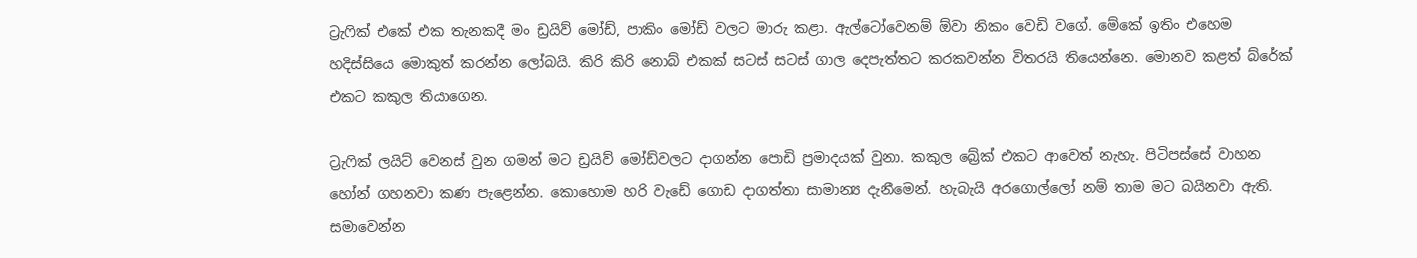ට්‍රැෆික් එකේ එක තැනකදී මං ඩ්‍රයිව් මෝඩ්, පාකිං මෝඩ් වලට මාරු කළා. ඇල්ටෝවෙනම් ඕවා නිකං වෙඩි වගේ. මේකේ ඉතිං එහෙම හදිස්සියෙ මොකුත් කරන්න ලෝබයි. කිරි කිරි නොබ් එකක් සටස් සටස් ගාල දෙපැත්තට කරකවන්න විතරයි තියෙන්නෙ. මොනව කළත් බ්රේක් එකට කකුල තියාගෙන.

ට්‍රැෆික් ලයිට් වෙනස් වුන ගමන් මට ඩ්‍රයිව් මෝඩ්වලට දාගන්න පොඩි ප්‍රමාදයක් වුනා. කකුල බ්‍රේක් එකට ආවෙත් නැහැ. පිටිපස්සේ වාහන හෝන් ගහනවා කණ පැළෙන්න. කොහොම හරි වැඩේ ගොඩ දාගත්තා සාමාන්‍ය දැනීමෙන්. හැබැයි අරගොල්ලෝ නම් තාම මට බයිනවා ඇති. සමාවෙන්න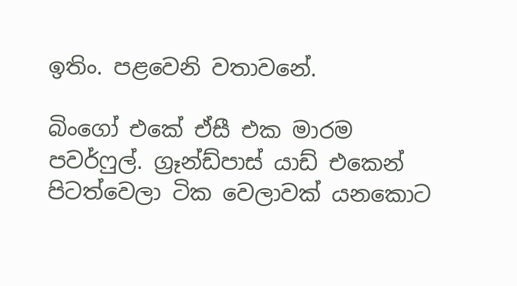ඉතිං. පළවෙනි වතාවනේ.

බිංගෝ එකේ ඒසී එක මාරම පවර්ෆුල්. ග්‍රෑන්ඩ්පාස් යාඩ් එකෙන් පිටත්වෙලා ටික වෙලාවක් යනකොට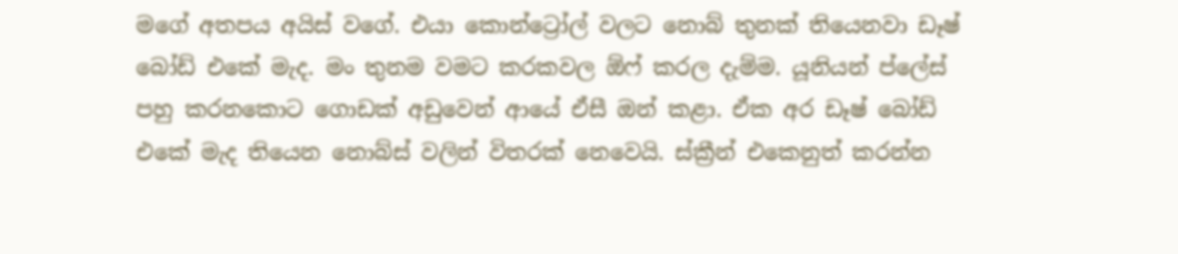මගේ අතපය අයිස් වගේ. එයා කොන්ට්‍රෝල් වලට නොබ් තුනක් තියෙනවා ඩෑෂ් බෝඩ් එකේ මැද. මං තුනම වමට කරකවල ඕෆ් කරල දැම්ම. යූනියන් ප්ලේස් පහු කරනකොට ගොඩක් අඩුවෙන් ආයේ ඒසී ඔන් කළා. ඒක අර ඩෑෂ් බෝඩ් එකේ මැද තියෙන නොබ්ස් වලින් විතරක් නෙවෙයි. ස්ක්‍රීන් එකෙනුත් කරන්න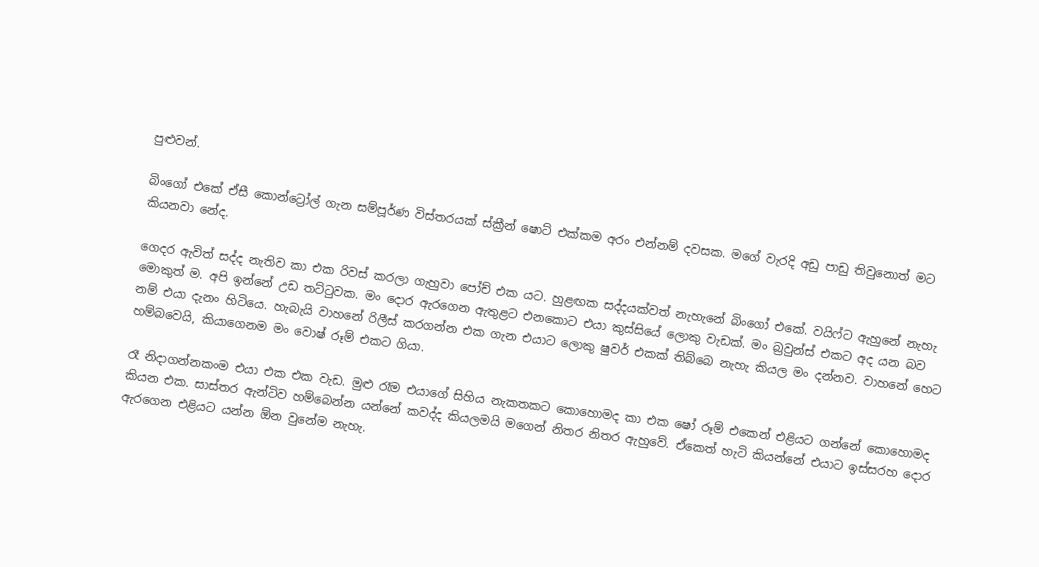පුළුවන්.

බිංගෝ එකේ ඒසී කොන්ට්‍රෝල් ගැන සම්පූර්ණ විස්තරයක් ස්ක්‍රීන් ෂොට් එක්කම අරං එන්නම් දවසක. මගේ වැරදි අඩු පාඩු තිවුනොත් මට කියනවා නේද.

ගෙදර ඇවිත් සද්ද නැතිව කා එක රිවස් කරලා ගැහුවා පෝච් එක යට. හුළඟක සද්දයක්වත් නැහැනේ බිංගෝ එකේ. වයිෆ්ට ඇහුනේ නැහැ මොකුත් ම. අපි ඉන්නේ උඩ තට්ටුවක. මං දොර ඇරගෙන ඇතුළට එනකොට එයා කුස්සියේ ලොකු වැඩක්. මං බ්‍රවුන්ස් එකට අද යන බව නම් එයා දැනං හිටියෙ. හැබැයි වාහනේ රිලීස් කරගන්න එක ගැන එයාට ලොකු ෂුවර් එකක් තිබ්බෙ නැහැ කියල මං දන්නව. වාහනේ හෙට හම්බවෙයි, කියාගෙනම මං වොෂ් රූම් එකට ගියා.

රෑ නිදාගන්නකංම එයා එක එක වැඩ. මුළු රෑම එයාගේ සිහිය නැකතකට කොහොමද කා එක ෂෝ රූම් එකෙන් එළියට ගන්නේ කොහොමද කියන එක. සාස්තර ඇන්ටිව හම්බෙන්න යන්නේ කවද්ද කියලමයි මගෙන් නිතර නිතර ඇහුවේ. ඒකෙත් හැටි කියන්නේ එයාට ඉස්සරහ දොර ඇරගෙන එළියට යන්න ඕන වුනේම නැහැ.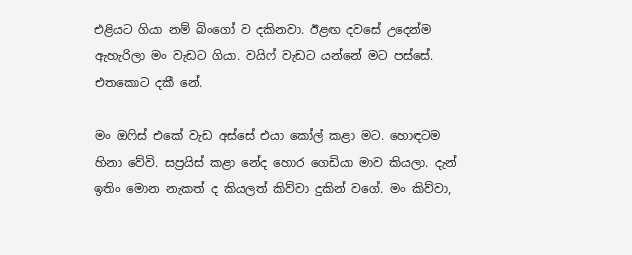එළියට ගියා නම් බිංගෝ ව දකිනවා. ඊළඟ දවසේ උදෙන්ම ඇහැරිලා මං වැඩට ගියා. වයිෆ් වැඩට යන්නේ මට පස්සේ. එතකොට දකී නේ.

මං ඔෆිස් එකේ වැඩ අස්සේ එයා කෝල් කළා මට. හොඳටම හිනා වේවි. සප්‍රයිස් කළා නේද හොර ගෙඩියා මාව කියලා. දැන් ඉතිං මොන නැකත් ද කියලත් කිව්වා දුකින් වගේ. මං කිව්වා,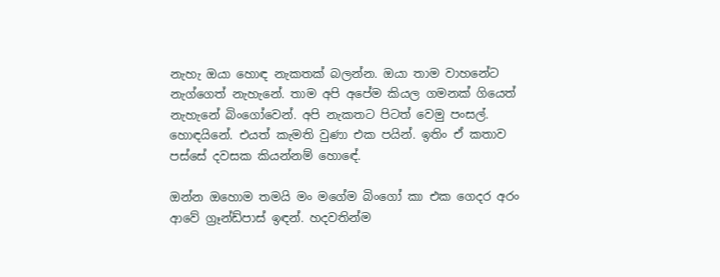නැහැ ඔයා හොඳ නැකතක් බලන්න. ඔයා තාම වාහනේට නැග්ගෙත් නැහැනේ. තාම අපි අපේම කියල ගමනක් ගියෙත් නැහැනේ බිංගෝවෙන්. අපි නැකතට පිටත් වෙමු පංසල්. හොඳයිනේ. එයත් කැමති වුණා එක පයින්. ඉතිං ඒ කතාව පස්සේ දවසක කියන්නම් හොඳේ.

ඔන්න ඔහොම තමයි මං මගේම බිංගෝ කා එක ගෙදර අරං ආවේ ග්‍රෑන්ඩ්පාස් ඉඳන්. හදවතින්ම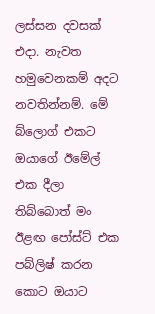ලස්සන දවසක් එදා. නැවත හමුවෙනකම් අදට නවතින්නම්. මේ බ්ලොග් එකට ඔයාගේ ඊමේල් එක දීලා තිබ්බොත් මං ඊළඟ පෝස්ට් එක පබ්ලිෂ් කරන කොට ඔයාට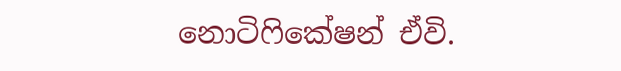නොටිෆිකේෂන් ඒවි.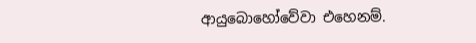ආයුබොහෝවේවා එහෙනම්.